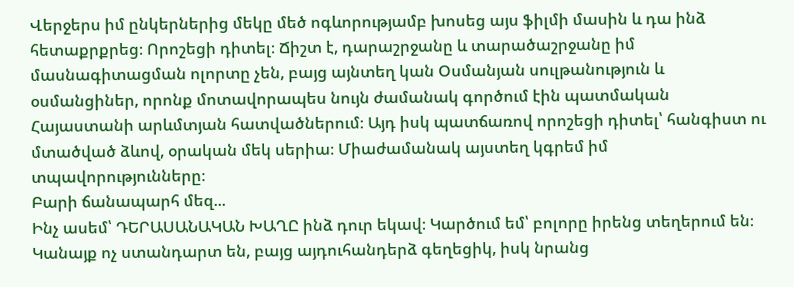Վերջերս իմ ընկերներից մեկը մեծ ոգևորությամբ խոսեց այս ֆիլմի մասին և դա ինձ հետաքրքրեց։ Որոշեցի դիտել։ Ճիշտ է, դարաշրջանը և տարածաշրջանը իմ մասնագիտացման ոլորտը չեն, բայց այնտեղ կան Օսմանյան սուլթանություն և օսմանցիներ, որոնք մոտավորապես նույն ժամանակ գործում էին պատմական Հայաստանի արևմտյան հատվածներում։ Այդ իսկ պատճառով որոշեցի դիտել՝ հանգիստ ու մտածված ձևով, օրական մեկ սերիա։ Միաժամանակ այստեղ կգրեմ իմ տպավորությունները։
Բարի ճանապարհ մեզ...
Ինչ ասեմ՝ ԴԵՐԱՍԱՆԱԿԱՆ ԽԱՂԸ ինձ դուր եկավ։ Կարծում եմ՝ բոլորը իրենց տեղերում են։ Կանայք ոչ ստանդարտ են, բայց այդուհանդերձ գեղեցիկ, իսկ նրանց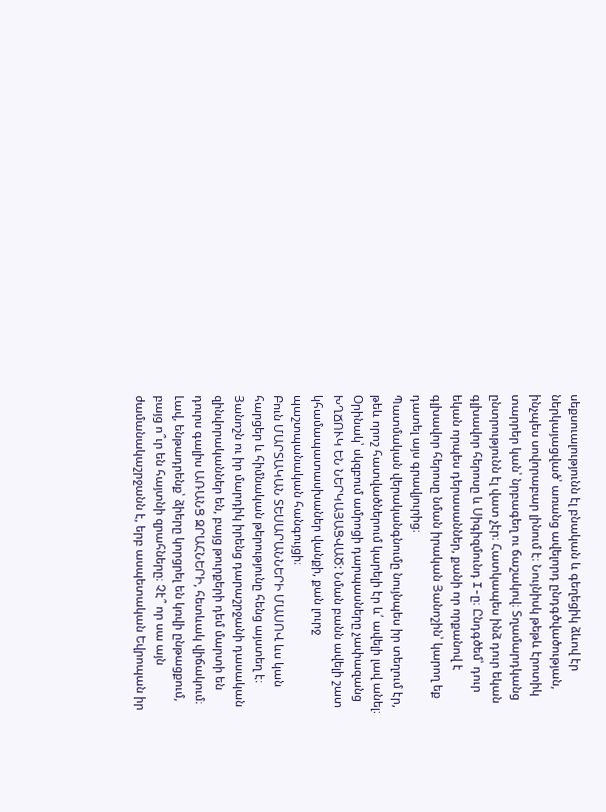սեքսուալությունն էլ բնական և գեղեցիկ ձևով էր ներկայացված՝ առանց ավելորդ ընդգծվածության, ինչպես սովորաբար լինում է։ Նույնիսկ թեթև էրոտիկ տարրեր կան՝ նրբագեղ ու ճաշակով։ Տղամարդկանց ընտրությունն էլ վատ չէր։ Հատկապես ինձ դուր եկան գլխավոր հերոսը և Սիգիզմունդ I-ը։ Ընդգծեմ՝ դուր եկան որպես դերասաններ, քանի որ որքանով է գլխավոր հերոսը նման իրական Յանոշին՝ կարող եք դատել այս գրավյուրից։
Պատմական վերականգնումը նույնպես իր տեղում էր, թեև որոշ հատվածներում կարելի էր և՛ ավելի լավ անել։ Օրինակ՝ սկզբում ամրոցի դարպասները չափազանց ԽՂՃՈՒԿ ԵՆ ՆԵՐԿԱՅԱՑՎԱԾ: Նման բանն ավելի շատ կհամապատասխաներ վանքի, քան լուրջ պաշտպանական հանգույցի։
Բուն ՄԱՐՏԱԿԱՆ ՏԵՍԱՐԱՆՆԵՐԻ ՄԱՍՈՎ ևս կան հարցեր և հիմնական թերությունը հենց այստեղ է։ Յանոշն ու իր մարդիկ իրենց դարաշրջանի դասական զինվորականներ են, բայց թուրքերի դեմ մարտի են դուրս գալիս ԱՌԱՆՑ ԶՐԱՀՆԵՐԻ, հետևակ վիճակում։ Լավ, ենթադրենք՝ ձիերը կորցրել են կռվի ընթացքում, բայց ո՞ւր են հայտնի զրահները։ Չէ՞ որ սա այն ժամանակաշրջանն է, երբ ասպետական Եվրոպան իր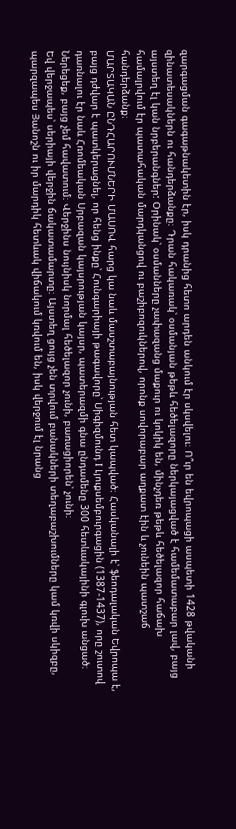զարգացման գագաթնակետին էր, իսկ դրանից հետո արդեն անկում էր սկսվելու։ Ո՞ւր են եվրոպացի ասպետի 1428 թվականի զինատեսակներն ու հանդերձանքը։ Դրան հակառակ՝ օսմանյան թեթև հեծելազորը ներկայացված է համեմատաբար լավ, բայց այստեղ էլ կան նրբերանգներ: Օրինակ՝ օսմանները չափազանց մաքուր ու կոկիկ են, մինչդեռ թեթև հեծելազոր հաճախ համալրվում էր պատահական մարդկանցով ու բաշիբոզուկներով, որոնք սովորաբար աղքատ էին և չունեին պատշաճ հանդերձանք։
ՄԱՐՏԱԿԱՆ ԸՆԴՀԱՐՈՒՄՆԵՐԻ ՄԱՍՈՎ հարց կա նաև մասշտաբայնության հետ կապված։ Հասկանալի է՝ ֆեոդալական Եվրոպա է, բայց դժվար է պատկերացնել, որ հենց ինքը՝ Հունգարիայի թագավորը՝ Սիգիզմունդ I Լյուքսեմբուրգացին (1387-1437), որը շուտով դառնալու էր նաև Հռոմեական Սրբազան կայսրության կայսր, պատերազմի գնա ընդամենը 300 հետևակայինի գլուխ անցած։ Ներեցեք, բայց չեմ հավատում։ Վերջինս նույնիսկ նորմալ հեծելազոր չունի, բառացիորեն՝ չունի։
Եվ վերջապես՝ սերիայի վերջին ճակատամարտը։ Այստեղ ցույց չեն տրվում բանակների տեղաբաշխումները կամ կռվի սկիզբը, պարզապես Յանոշն ու իր մարդիկ հետևակ վիճակում կռվում են, իսկ վերջում էլ նրանց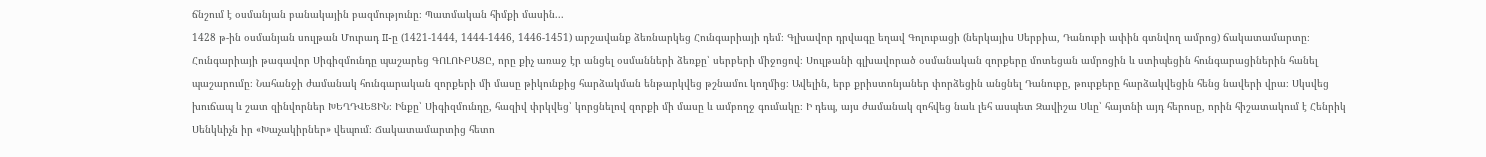ճնշում է օսմանյան բանակային բազմությունը։ Պատմական հիմքի մասին...
1428 թ-ին օսմանյան սուլթան Մուրադ II-ը (1421-1444, 1444-1446, 1446-1451) արշավանք ձեռնարկեց Հունգարիայի դեմ։ Գլխավոր դրվագը եղավ Գոլուբացի (ներկայիս Սերբիա, Դանուբի ափին գտնվող ամրոց) ճակատամարտը։ Հունգարիայի թագավոր Սիգիզմունդը պաշարեց ԳՈԼՈՒԲԱՑԸ, որը քիչ առաջ էր անցել օսմանների ձեռքը՝ սերբերի միջոցով։ Սուլթանի գլխավորած օսմանական զորքերը մոտեցան ամրոցին և ստիպեցին հունգարացիներին հանել պաշարումը։ Նահանջի ժամանակ հունգարական զորքերի մի մասը թիկունքից հարձակման ենթարկվեց թշնամու կողմից։ Ավելին, երբ քրիստոնյաներ փորձեցին անցնել Դանուբը, թուրքերը հարձակվեցին հենց նավերի վրա։ Սկսվեց խուճապ և շատ զինվորներ ԽԵՂԴՎԵՑԻՆ։ Ինքը՝ Սիգիզմունդը, հազիվ փրկվեց՝ կորցնելով զորքի մի մասը և ամբողջ գումակը։ Ի դեպ, այս ժամանակ զոհվեց նաև լեհ ասպետ Զավիշա Սևը՝ հայտնի այդ հերոսը, որին հիշատակում է Հենրիկ Սենկևիչն իր «Խաչակիրներ» վեպում։ Ճակատամարտից հետո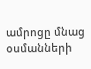ամրոցը մնաց օսմանների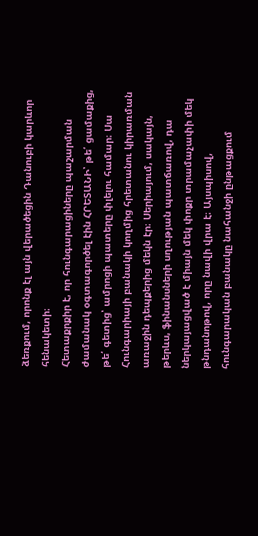ձեռքում, որոնք էլ այն վերածեցին Դանուբի կարևոր հենակետի։
Հետաքրքիր է, որ հունգարացիները պաշարման ժամանակ օգտագործել էին ՀՐԵՏԱՆԻ՝ թե՛ ցամաքից, թե՛ գետից՝ ամրոցի պատերը փլելու համար։ Սա Հունգարիայի բանակի կողմից հրետանու կիրառման առաջին դեպքերից մեկն էր։ Սերիայում, սակայն, թերևս, ֆինանսների սղության պատճառով, դա ներկայացված է միայն մեկ փոքր տրամաչափի մեկ թնդանոթով, որը նավի վրա է։ Այսպիսով, հունգարական բանակը նահանջի ընթացքում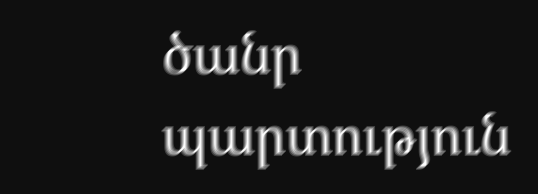ծանր պարտություն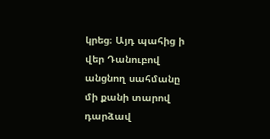կրեց։ Այդ պահից ի վեր Դանուբով անցնող սահմանը մի քանի տարով դարձավ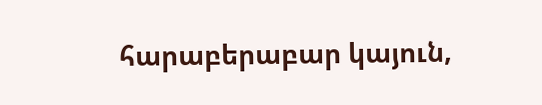հարաբերաբար կայուն,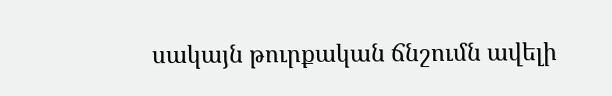սակայն թուրքական ճնշումն ավելի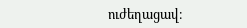ուժեղացավ։